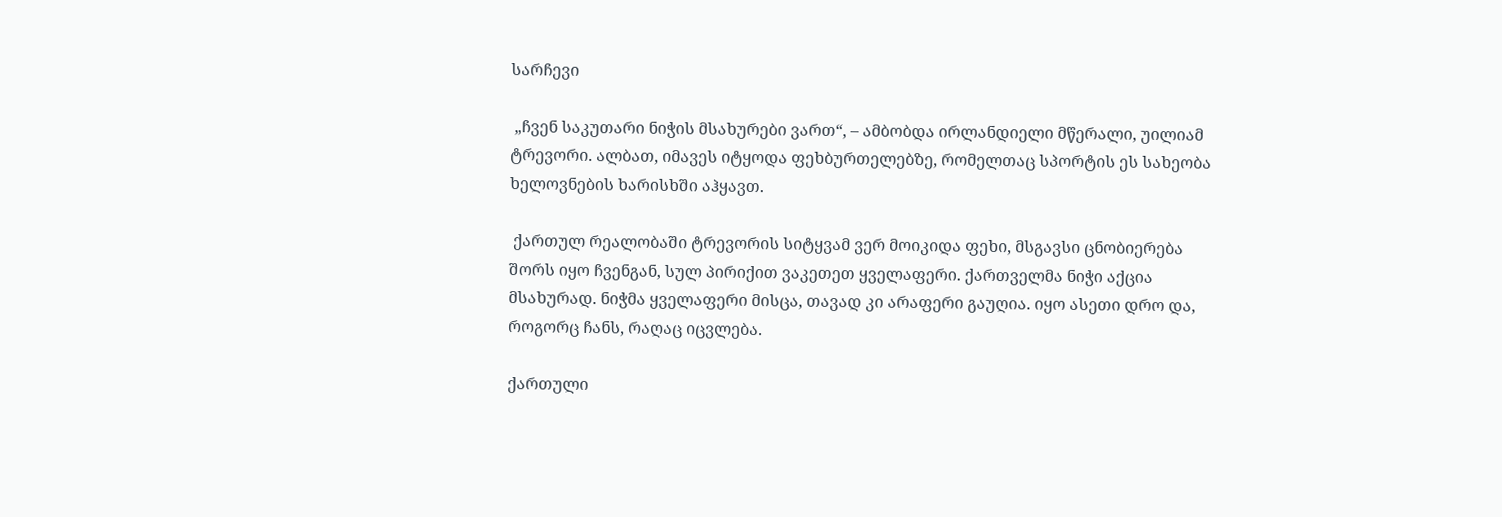სარჩევი

 „ჩვენ საკუთარი ნიჭის მსახურები ვართ“, – ამბობდა ირლანდიელი მწერალი, უილიამ ტრევორი. ალბათ, იმავეს იტყოდა ფეხბურთელებზე, რომელთაც სპორტის ეს სახეობა ხელოვნების ხარისხში აჰყავთ.

 ქართულ რეალობაში ტრევორის სიტყვამ ვერ მოიკიდა ფეხი, მსგავსი ცნობიერება შორს იყო ჩვენგან, სულ პირიქით ვაკეთეთ ყველაფერი. ქართველმა ნიჭი აქცია მსახურად. ნიჭმა ყველაფერი მისცა, თავად კი არაფერი გაუღია. იყო ასეთი დრო და, როგორც ჩანს, რაღაც იცვლება.

ქართული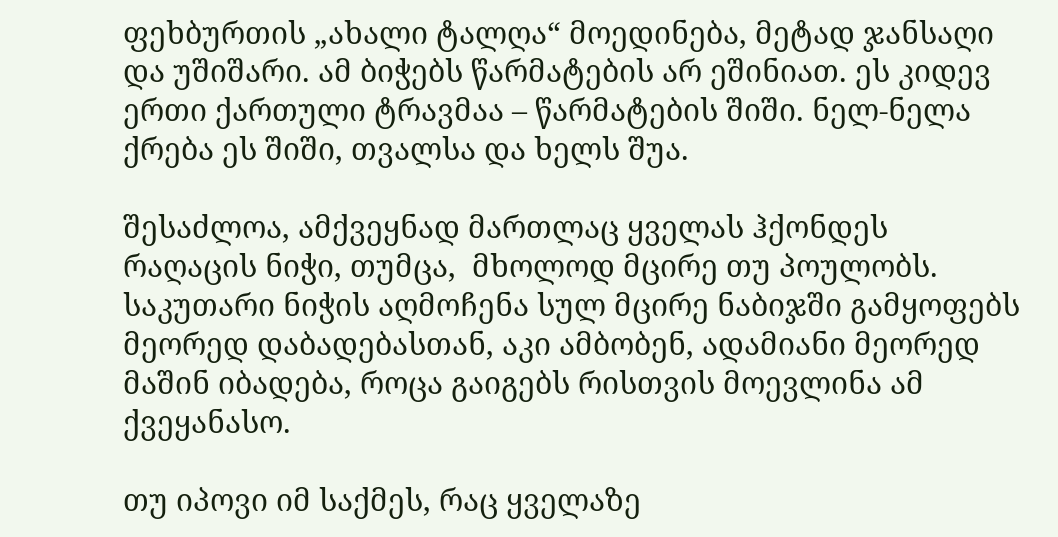ფეხბურთის „ახალი ტალღა“ მოედინება, მეტად ჯანსაღი და უშიშარი. ამ ბიჭებს წარმატების არ ეშინიათ. ეს კიდევ ერთი ქართული ტრავმაა – წარმატების შიში. ნელ-ნელა ქრება ეს შიში, თვალსა და ხელს შუა.

შესაძლოა, ამქვეყნად მართლაც ყველას ჰქონდეს რაღაცის ნიჭი, თუმცა,  მხოლოდ მცირე თუ პოულობს. საკუთარი ნიჭის აღმოჩენა სულ მცირე ნაბიჯში გამყოფებს მეორედ დაბადებასთან, აკი ამბობენ, ადამიანი მეორედ მაშინ იბადება, როცა გაიგებს რისთვის მოევლინა ამ ქვეყანასო.

თუ იპოვი იმ საქმეს, რაც ყველაზე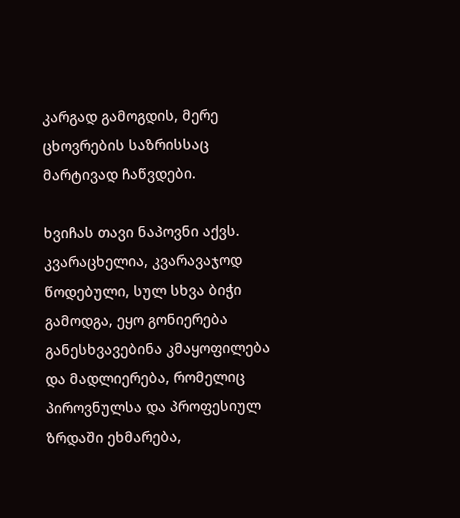კარგად გამოგდის, მერე ცხოვრების საზრისსაც მარტივად ჩაწვდები.

ხვიჩას თავი ნაპოვნი აქვს. კვარაცხელია, კვარავაჯოდ წოდებული, სულ სხვა ბიჭი გამოდგა, ეყო გონიერება განესხვავებინა კმაყოფილება და მადლიერება, რომელიც პიროვნულსა და პროფესიულ ზრდაში ეხმარება,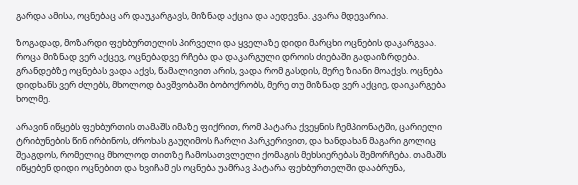გარდა ამისა, ოცნებაც არ დაუკარგავს, მიზნად აქცია და აედევნა. კვარა მდევარია.

ზოგადად, მოზარდი ფეხბურთელის პირველი და ყველაზე დიდი მარცხი ოცნების დაკარგვაა. როცა მიზნად ვერ აქცევ, ოცნებადვე რჩება და დაკარგული დროის ძიებაში გადაიზრდება. გრანდებზე ოცნებას ვადა აქვს, წამალივით არის, ვადა რომ გასდის, მერე ზიანი მოაქვს. ოცნება დიდხანს ვერ ძლებს, მხოლოდ ბავშვობაში ბობოქრობს, მერე თუ მიზნად ვერ აქციე, დაიკარგება ხოლმე.

არავინ იწყებს ფეხბურთის თამაშს იმაზე ფიქრით, რომ პატარა ქვეყნის ჩემპიონატში, ცარიელი ტრიბუნების წინ ირბინოს, ძროხას გაუღიმოს ჩარლი პარკერივით, და ხანდახან მაგარი გოლიც შეაგდოს, რომელიც მხოლოდ თითზე ჩამოსათვლელი ქომაგის მეხსიერებას შემორჩება. თამაშს იწყებენ დიდი ოცნებით და ხვიჩამ ეს ოცნება უამრავ პატარა ფეხბურთელში დააბრუნა,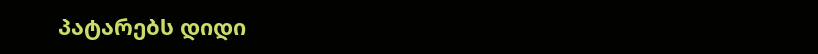პატარებს დიდი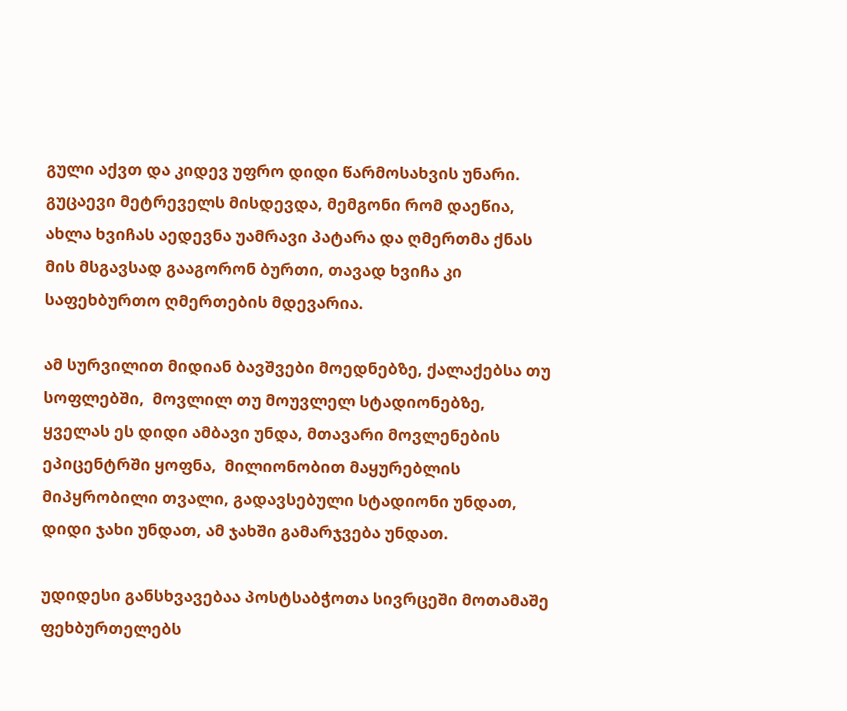გული აქვთ და კიდევ უფრო დიდი წარმოსახვის უნარი. გუცაევი მეტრეველს მისდევდა, მემგონი რომ დაეწია, ახლა ხვიჩას აედევნა უამრავი პატარა და ღმერთმა ქნას მის მსგავსად გააგორონ ბურთი, თავად ხვიჩა კი საფეხბურთო ღმერთების მდევარია.

ამ სურვილით მიდიან ბავშვები მოედნებზე, ქალაქებსა თუ სოფლებში,  მოვლილ თუ მოუვლელ სტადიონებზე, ყველას ეს დიდი ამბავი უნდა, მთავარი მოვლენების ეპიცენტრში ყოფნა,  მილიონობით მაყურებლის მიპყრობილი თვალი, გადავსებული სტადიონი უნდათ, დიდი ჯახი უნდათ, ამ ჯახში გამარჯვება უნდათ.

უდიდესი განსხვავებაა პოსტსაბჭოთა სივრცეში მოთამაშე ფეხბურთელებს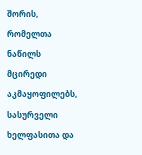შორის, რომელთა ნაწილს მცირედი აკმაყოფილებს, სასურველი ხელფასითა და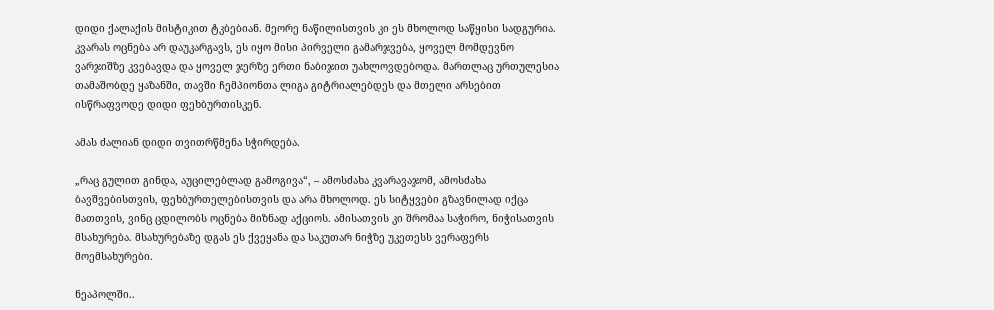დიდი ქალაქის მისტიკით ტკბებიან. მეორე ნაწილისთვის კი ეს მხოლოდ საწყისი სადგურია. კვარას ოცნება არ დაუკარგავს, ეს იყო მისი პირველი გამარჯვება, ყოველ მომდევნო ვარჯიშზე კვებავდა და ყოველ ჯერზე ერთი ნაბიჯით უახლოვდებოდა. მართლაც ურთულესია თამაშობდე ყაზანში, თავში ჩემპიონთა ლიგა გიტრიალებდეს და მთელი არსებით ისწრაფვოდე დიდი ფეხბურთისკენ.

ამას ძალიან დიდი თვითრწმენა სჭირდება.

„რაც გულით გინდა, აუცილებლად გამოგივა“, – ამოსძახა კვარავაჯომ, ამოსძახა ბავშვებისთვის, ფეხბურთელებისთვის და არა მხოლოდ. ეს სიტყვები გზავნილად იქცა მათთვის, ვინც ცდილობს ოცნება მიზნად აქციოს. ამისათვის კი შრომაა საჭირო, ნიჭისათვის მსახურება. მსახურებაზე დგას ეს ქვეყანა და საკუთარ ნიჭზე უკეთესს ვერაფერს მოემსახურები.

ნეაპოლში..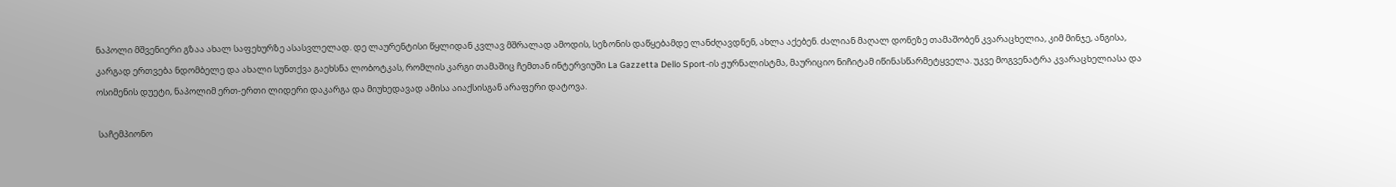ნაპოლი მშვენიერი გზაა ახალ საფეხურზე ასასვლელად. დე ლაურენტისი წყლიდან კვლავ მშრალად ამოდის, სეზონის დაწყებამდე ლანძღავდნენ, ახლა აქებენ. ძალიან მაღალ დონეზე თამაშობენ კვარაცხელია, კიმ მინჯე, ანგისა, კარგად ერთვება ნდომბელე და ახალი სუნთქვა გაეხსნა ლობოტკას, რომლის კარგი თამაშიც ჩემთან ინტერვიუში La Gazzetta Dello Sport-ის ჟურნალისტმა, მაურიციო ნიჩიტამ იწინასწარმეტყველა. უკვე მოგვენატრა კვარაცხელიასა და ოსიმენის დუეტი, ნაპოლიმ ერთ-ერთი ლიდერი დაკარგა და მიუხედავად ამისა აიაქსისგან არაფერი დატოვა.

 საჩემპიონო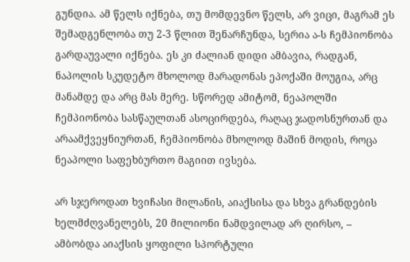გუნდია. ამ წელს იქნება, თუ მომდევნო წელს, არ ვიცი, მაგრამ ეს შემადგენლობა თუ 2-3 წლით შენარჩუნდა, სერია ა-ს ჩემპიონობა გარდაუვალი იქნება. ეს კი ძალიან დიდი ამბავია, რადგან, ნაპოლის სკუდეტო მხოლოდ მარადონას ეპოქაში მოუგია, არც მანამდე და არც მას მერე. სწორედ ამიტომ, ნეაპოლში ჩემპიონობა სასწაულთან ასოცირდება, რაღაც ჯადოსნურთან და არაამქვეყნიურთან, ჩემპიონობა მხოლოდ მაშინ მოდის, როცა ნეაპოლი საფეხბურთო მაგიით ივსება.

არ სჯეროდათ ხვიჩასი მილანის, აიაქსისა და სხვა გრანდების ხელმძღვანელებს, 20 მილიონი ნამდვილად არ ღირსო, – ამბობდა აიაქსის ყოფილი სპორტული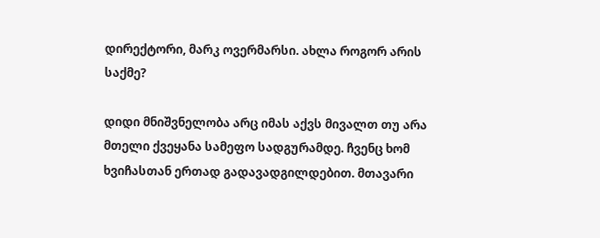დირექტორი, მარკ ოვერმარსი. ახლა როგორ არის საქმე?

დიდი მნიშვნელობა არც იმას აქვს მივალთ თუ არა მთელი ქვეყანა სამეფო სადგურამდე. ჩვენც ხომ ხვიჩასთან ერთად გადავადგილდებით. მთავარი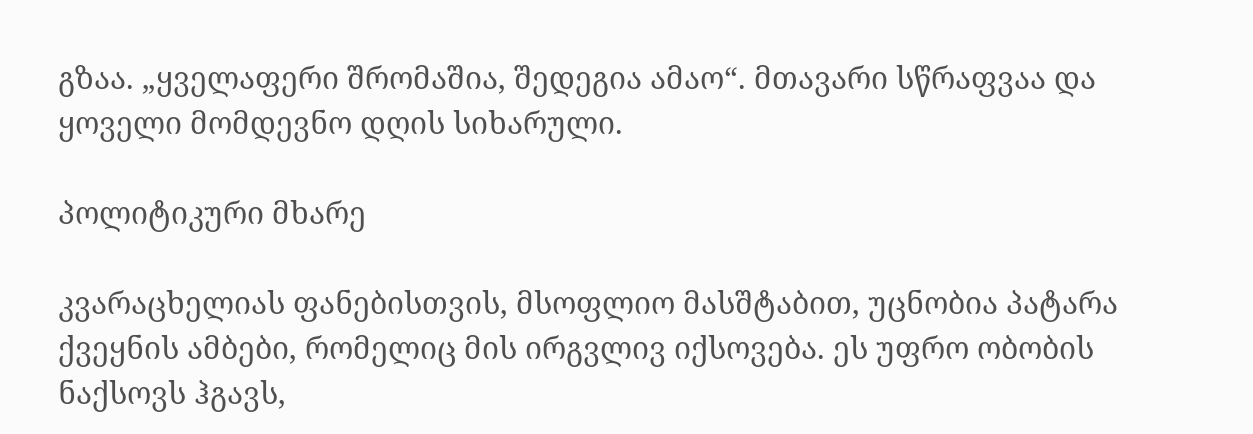გზაა. „ყველაფერი შრომაშია, შედეგია ამაო“. მთავარი სწრაფვაა და ყოველი მომდევნო დღის სიხარული.

პოლიტიკური მხარე

კვარაცხელიას ფანებისთვის, მსოფლიო მასშტაბით, უცნობია პატარა ქვეყნის ამბები, რომელიც მის ირგვლივ იქსოვება. ეს უფრო ობობის ნაქსოვს ჰგავს,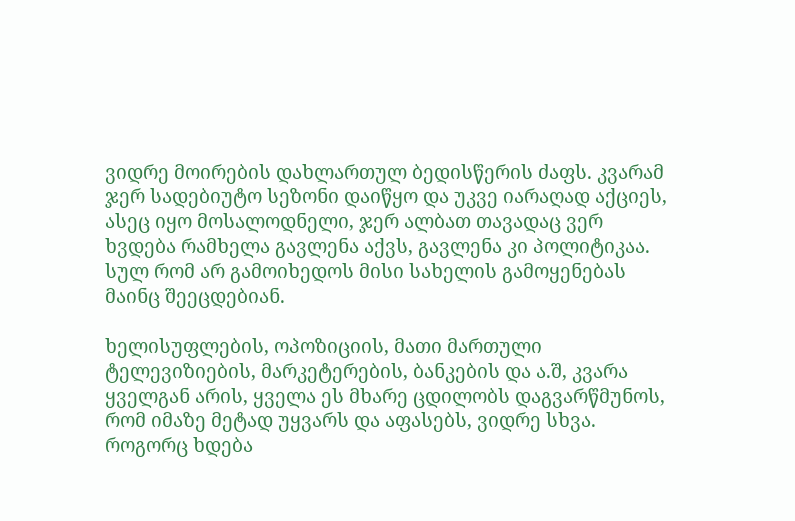ვიდრე მოირების დახლართულ ბედისწერის ძაფს. კვარამ ჯერ სადებიუტო სეზონი დაიწყო და უკვე იარაღად აქციეს, ასეც იყო მოსალოდნელი, ჯერ ალბათ თავადაც ვერ ხვდება რამხელა გავლენა აქვს, გავლენა კი პოლიტიკაა. სულ რომ არ გამოიხედოს მისი სახელის გამოყენებას მაინც შეეცდებიან.

ხელისუფლების, ოპოზიციის, მათი მართული ტელევიზიების, მარკეტერების, ბანკების და ა.შ, კვარა ყველგან არის, ყველა ეს მხარე ცდილობს დაგვარწმუნოს, რომ იმაზე მეტად უყვარს და აფასებს, ვიდრე სხვა. როგორც ხდება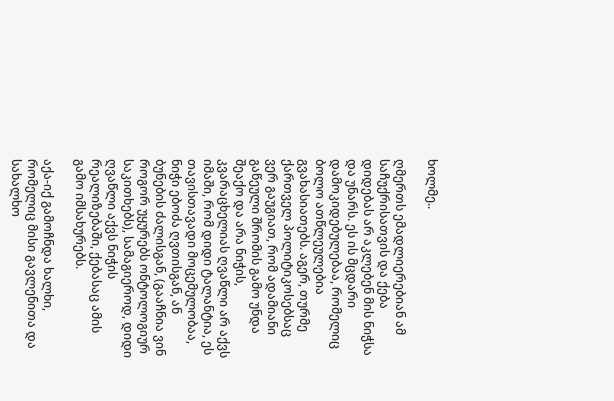ხოლმე..

ღმერთს ემადლიერებიან ამ საჩუქრისათვის და ქება დიდებას არ აკლებენ მის ნიჭსა და უნარს. ეს ის მცდარი დამოკიდებულებაა, რომელიც ბოლო ათწლეულებია გვახასიათებს. აგერ, თურმე ქართველ პოლიტიკოსებსაც ვერ გაუგიათ, რომ ადამიანი გაწეული შრომის გამო უნდა შეაქო და არა ნიჭის, კვარაცხელიას ღვაწლი არ აქვს იმაში, რომ დიდი ტალანტია, ეს თავისთავადი მოცემულობაა, ნიჭი ებოძა ღვთისგან, ან ბუნების ძალისგან, (გააჩნია ვინ როგორ უყურებს ონტოლოგიურ საკითხებს), სამაგიეროდ, დიდი ღვაწლი აქვს ნიჭის რეალიზებაში, ქებასაც ამის გამო იმსახურებს.

აქა-იქ გამოჩნდა ხალხი, რომელიც მისი გავლენითა და სახალხო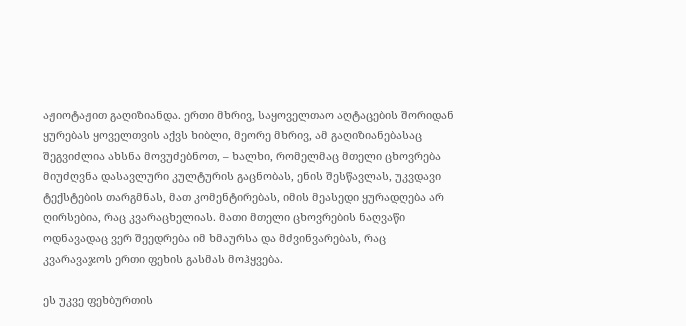აჟიოტაჟით გაღიზიანდა. ერთი მხრივ, საყოველთაო აღტაცების შორიდან ყურებას ყოველთვის აქვს ხიბლი, მეორე მხრივ, ამ გაღიზიანებასაც შეგვიძლია ახსნა მოვუძებნოთ, – ხალხი, რომელმაც მთელი ცხოვრება მიუძღვნა დასავლური კულტურის გაცნობას, ენის შესწავლას, უკვდავი ტექსტების თარგმნას, მათ კომენტირებას, იმის მეასედი ყურადღება არ ღირსებია, რაც კვარაცხელიას. მათი მთელი ცხოვრების ნაღვაწი ოდნავადაც ვერ შეედრება იმ ხმაურსა და მძვინვარებას, რაც კვარავაჯოს ერთი ფეხის გასმას მოჰყვება.

ეს უკვე ფეხბურთის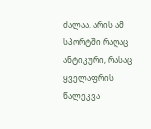ძალაა. არის ამ სპორტში რაღაც ანტიკური, რასაც ყველაფრის წალეკვა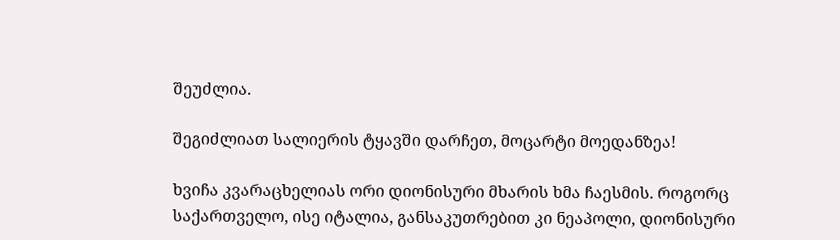შეუძლია.

შეგიძლიათ სალიერის ტყავში დარჩეთ, მოცარტი მოედანზეა!

ხვიჩა კვარაცხელიას ორი დიონისური მხარის ხმა ჩაესმის. როგორც საქართველო, ისე იტალია, განსაკუთრებით კი ნეაპოლი, დიონისური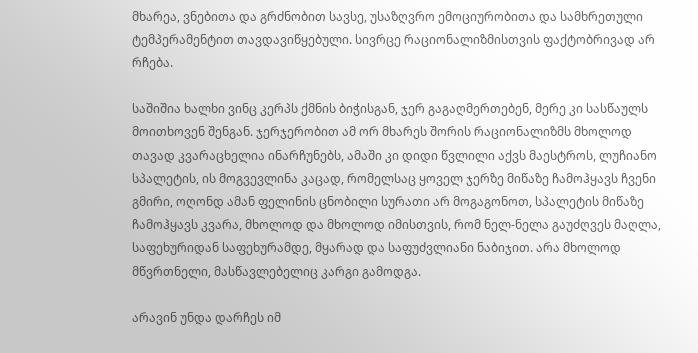მხარეა, ვნებითა და გრძნობით სავსე, უსაზღვრო ემოციურობითა და სამხრეთული ტემპერამენტით თავდავიწყებული. სივრცე რაციონალიზმისთვის ფაქტობრივად არ რჩება.

საშიშია ხალხი ვინც კერპს ქმნის ბიჭისგან, ჯერ გაგაღმერთებენ, მერე კი სასწაულს მოითხოვენ შენგან. ჯერჯერობით ამ ორ მხარეს შორის რაციონალიზმს მხოლოდ თავად კვარაცხელია ინარჩუნებს, ამაში კი დიდი წვლილი აქვს მაესტროს, ლუჩიანო სპალეტის, ის მოგვევლინა კაცად, რომელსაც ყოველ ჯერზე მიწაზე ჩამოჰყავს ჩვენი გმირი, ოღონდ ამან ფელინის ცნობილი სურათი არ მოგაგონოთ, სპალეტის მიწაზე ჩამოჰყავს კვარა, მხოლოდ და მხოლოდ იმისთვის, რომ ნელ-ნელა გაუძღვეს მაღლა, საფეხურიდან საფეხურამდე, მყარად და საფუძვლიანი ნაბიჯით. არა მხოლოდ მწვრთნელი, მასწავლებელიც კარგი გამოდგა.

არავინ უნდა დარჩეს იმ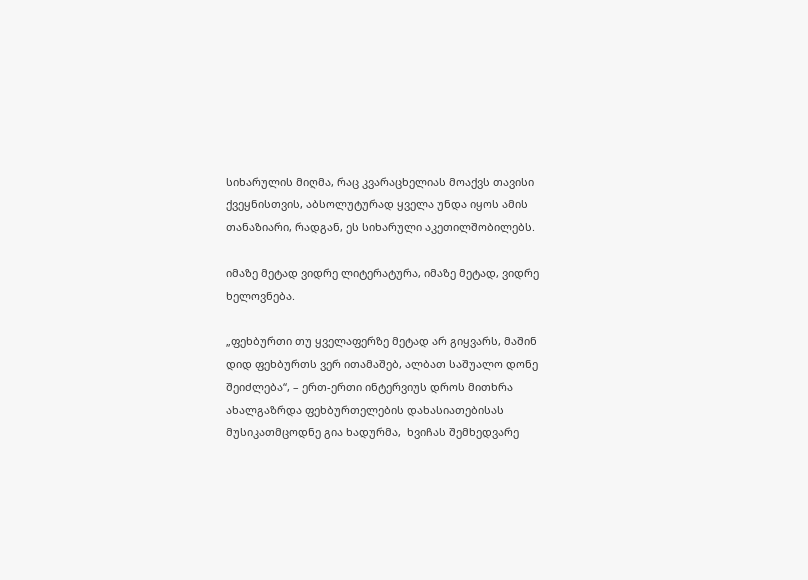სიხარულის მიღმა, რაც კვარაცხელიას მოაქვს თავისი ქვეყნისთვის, აბსოლუტურად ყველა უნდა იყოს ამის თანაზიარი, რადგან, ეს სიხარული აკეთილშობილებს.

იმაზე მეტად ვიდრე ლიტერატურა, იმაზე მეტად, ვიდრე ხელოვნება.

„ფეხბურთი თუ ყველაფერზე მეტად არ გიყვარს, მაშინ დიდ ფეხბურთს ვერ ითამაშებ, ალბათ საშუალო დონე შეიძლება“, – ერთ-ერთი ინტერვიუს დროს მითხრა ახალგაზრდა ფეხბურთელების დახასიათებისას მუსიკათმცოდნე გია ხადურმა,  ხვიჩას შემხედვარე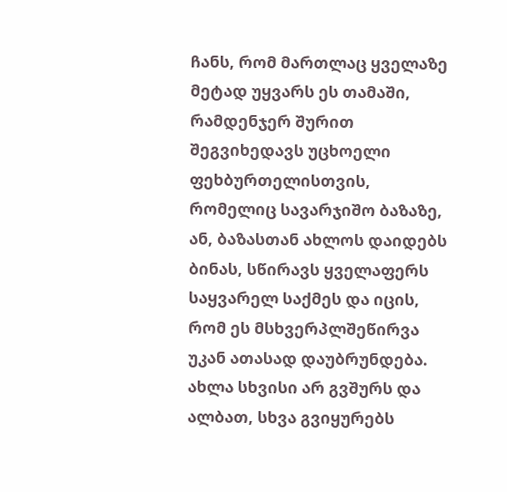ჩანს, რომ მართლაც ყველაზე მეტად უყვარს ეს თამაში, რამდენჯერ შურით შეგვიხედავს უცხოელი ფეხბურთელისთვის, რომელიც სავარჯიშო ბაზაზე, ან, ბაზასთან ახლოს დაიდებს ბინას, სწირავს ყველაფერს საყვარელ საქმეს და იცის, რომ ეს მსხვერპლშეწირვა უკან ათასად დაუბრუნდება. ახლა სხვისი არ გვშურს და ალბათ, სხვა გვიყურებს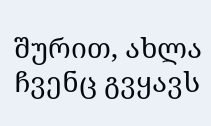შურით, ახლა ჩვენც გვყავს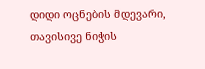დიდი ოცნების მდევარი, თავისივე ნიჭის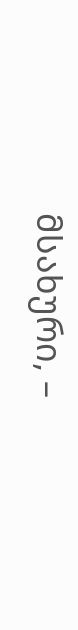მსახური, –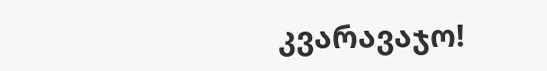კვარავაჯო!